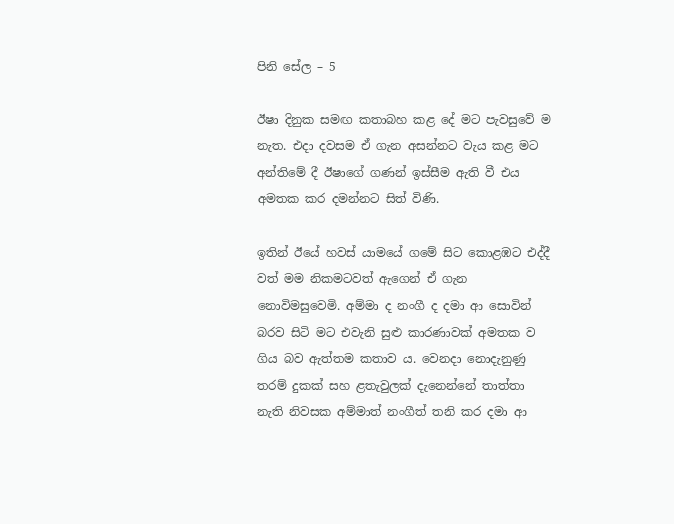පිනි සේල – 5

ඊෂා දිනුක සමඟ කතාබහ කළ දේ මට පැවසුවේ ම නැත. එදා දවසම ඒ ගැන අසන්නට වැය කළ මට අන්තිමේ දී ඊෂාගේ ගණන් ඉස්සීම ඇති වී එය අමතක කර දමන්නට සිත් විණි.

ඉතින් ඊයේ හවස් යාමයේ ගමේ සිට කොළඹට එද්දී වත් මම නිකමටවත් ඇගෙන් ඒ ගැන නොවිමසුවෙමි. අම්මා ද නංගී ද දමා ආ සොවින් බරව සිටි මට එවැනි සුළු කාරණාවක් අමතක ව ගිය බව ඇත්තම කතාව ය. වෙනදා නොදැනුණු තරම් දුකක් සහ ළතැවුලක් දැනෙන්නේ තාත්තා නැති නිවසක අම්මාත් නංගීත් තනි කර දමා ආ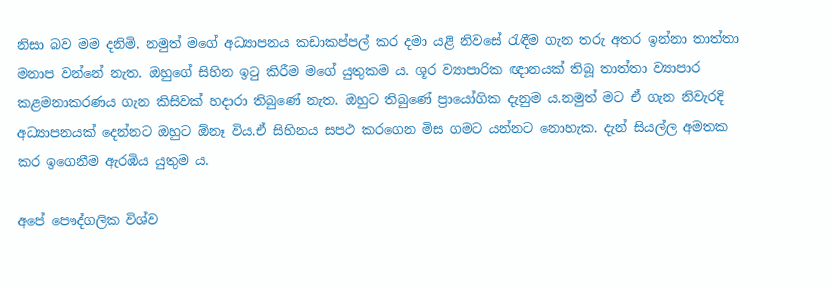නිසා බව මම දනිමි. නමුත් මගේ අධ්‍යාපනය කඩාකප්පල් කර දමා යළි නිවසේ රැඳීම ගැන තරු අතර ඉන්නා තාත්තා මනාප වන්නේ නැත. ඔහුගේ සිහින ඉටු කිරීම මගේ යුතුකම ය. ශූර ව්‍යාපාරික ඥානයක් තිබූ තාත්තා ව්‍යාපාර කළමනාකරණය ගැන කිසිවක් හදාරා තිබුණේ නැත. ඔහුට තිබුණේ ප්‍රායෝගික දැනුම ය.නමුත් මට ඒ ගැන නිවැරදි අධ්‍යාපනයක් දෙන්නට ඔහුට ඕනෑ විය.ඒ සිහිනය සපථ කරගෙන මිස ගමට යන්නට නොහැක. දැන් සියල්ල අමතක කර ඉගෙනීම ඇරඹිය යුතුම ය.

අපේ පෞද්ගලික විශ්ව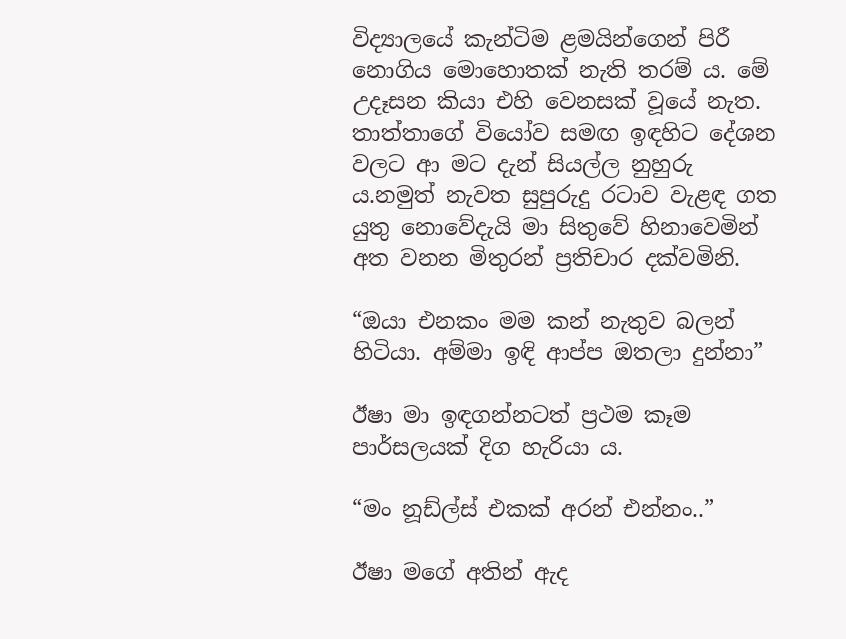විද්‍යාලයේ කැන්ටිම ළමයින්ගෙන් පිරී නොගිය මොහොතක් නැති තරම් ය. මේ උදෑසන කියා එහි වෙනසක් වූයේ නැත. තාත්තාගේ වියෝව සමඟ ඉඳහිට දේශන වලට ආ මට දැන් සියල්ල නුහුරු ය.නමුත් නැවත සුපුරුදු රටාව වැළඳ ගත යුතු නොවේදැයි මා සිතුවේ හිනාවෙමින් අත වනන මිතුරන් ප්‍රතිචාර දක්වමිනි.

“ඔයා එනකං මම කන් නැතුව බලන් හිටියා. අම්මා ඉඳි ආප්ප ඔතලා දුන්නා”

ඊෂා මා ඉඳගන්නටත් ප්‍රථම කෑම පාර්සලයක් දිග හැරියා ය.

“මං නූඩ්ල්ස් එකක් අරන් එන්නං..”

ඊෂා මගේ අතින් ඇද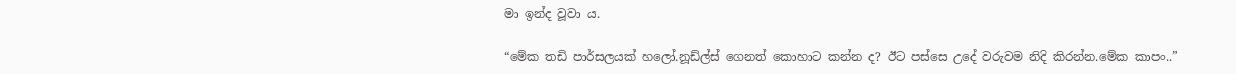මා ඉන්ද වූවා ය.

“මේක තඩි පාර්සලයක් හලෝ.නූඩ්ල්ස් ගෙනත් කොහාට කන්න ද? ඊට පස්සෙ උදේ වරුවම නිදි කිරන්න.මේක කාපං..”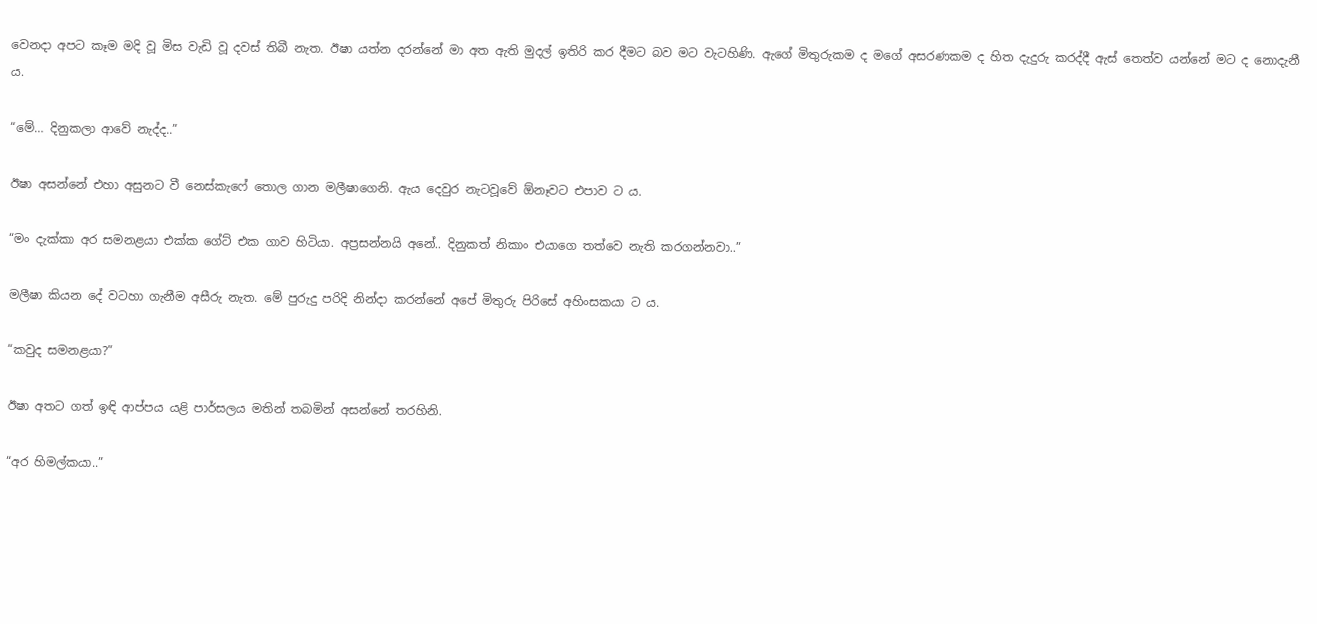වෙනදා අපට කෑම මදි වූ මිස වැඩි වූ දවස් තිබී නැත. ඊෂා යත්න දරන්නේ මා අත ඇති මුදල් ඉතිරි කර දීමට බව මට වැටහිණි. ඇගේ මිතුරුකම ද මගේ අසරණකම ද හිත දැදුරු කරද්දී ඇස් තෙත්ව යන්නේ මට ද නොදැනී ය.

“මේ… දිනුකලා ආවේ නැද්ද..”

ඊෂා අසන්නේ එහා අසුනට වී නෙස්කැෆේ තොල ගාන මලීෂාගෙනි. ඇය දෙවුර නැටවූවේ ඕනෑවට එපාව ට ය.

“මං දැක්කා අර සමනළයා එක්ක ගේට් එක ගාව හිටියා. අප්‍රසන්නයි අනේ.. දිනුකත් නිකාං එයාගෙ තත්වෙ නැති කරගන්නවා..”

මලීෂා කියන දේ වටහා ගැනීම අසීරු නැත. මේ පුරුදු පරිදි නින්දා කරන්නේ අපේ මිතුරු පිරිසේ අහිංසකයා ට ය.

“කවුද සමනළයා?”

ඊෂා අතට ගත් ඉඳි ආප්පය යළි පාර්සලය මතින් තබමින් අසන්නේ තරහිනි.

“අර හිමල්කයා..”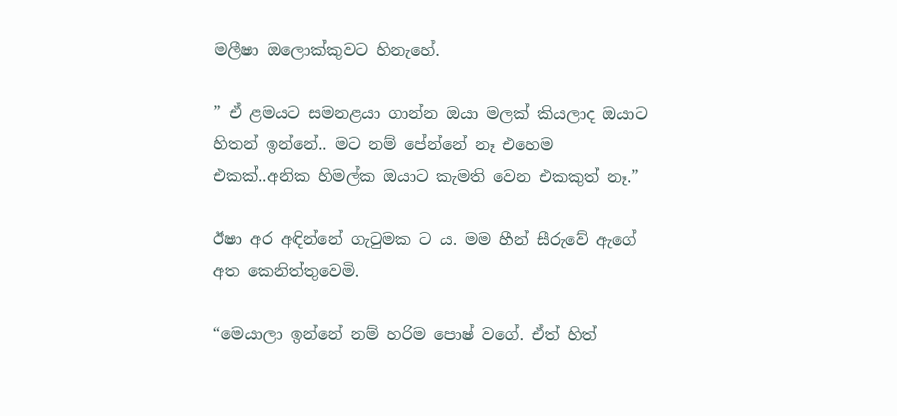මලීෂා ඔලොක්කුවට හිනැහේ.

” ඒ ළමයට සමනළයා ගාන්න ඔයා මලක් කියලාද ඔයාට හිතන් ඉන්නේ.. මට නම් පේන්නේ නෑ එහෙම එකක්..අනික හිමල්ක ඔයාට කැමති වෙන එකකුත් නෑ.”

ඊෂා අර අඳින්නේ ගැටුමක ට ය. මම හීන් සීරුවේ ඇගේ අත කෙනිත්තුවෙමි.

“මෙයාලා ඉන්නේ නම් හරිම පොෂ් වගේ. ඒත් හිත්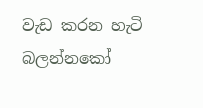වැඩ කරන හැටි බලන්නකෝ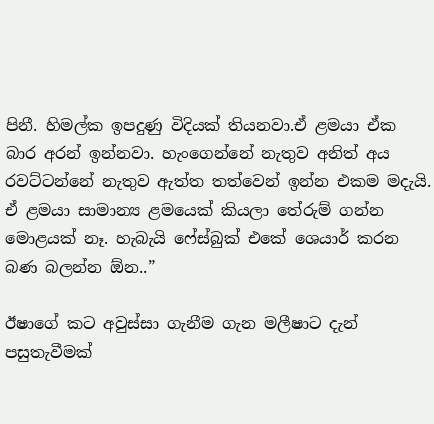පිනී. හිමල්ක ඉපදුණු විදියක් තියනවා.ඒ ළමයා ඒක බාර අරන් ඉන්නවා. හැංගෙන්නේ නැතුව අනිත් අය රවට්ටන්නේ නැතුව ඇත්ත තත්වෙන් ඉන්න එකම මදැයි. ඒ ළමයා සාමාන්‍ය ළමයෙක් කියලා තේරුම් ගන්න මොළයක් නෑ. හැබැයි ෆේස්බුක් එකේ ශෙයාර් කරන බණ බලන්න ඕන..”

ඊෂාගේ කට අවුස්සා ගැනීම ගැන මලීෂාට දැන් පසුතැවීමක්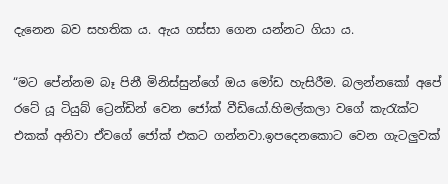දැනෙන බව සහතික ය. ඇය ගස්සා ගෙන යන්නට ගියා ය.

“මට පේන්නම බෑ පිනී මිනිස්සුන්ගේ ඔය මෝඩ හැසිරීම. බලන්නකෝ අපේ රටේ යූ ටියුබ් ට්‍රෙන්ඩින් වෙන ජෝක් වීඩියෝ.හිමල්කලා වගේ කැරැක්ට එකක් අනිවා ඒවගේ ජෝක් එකට ගන්නවා.ඉපදෙනකොට වෙන ගැටලුවක්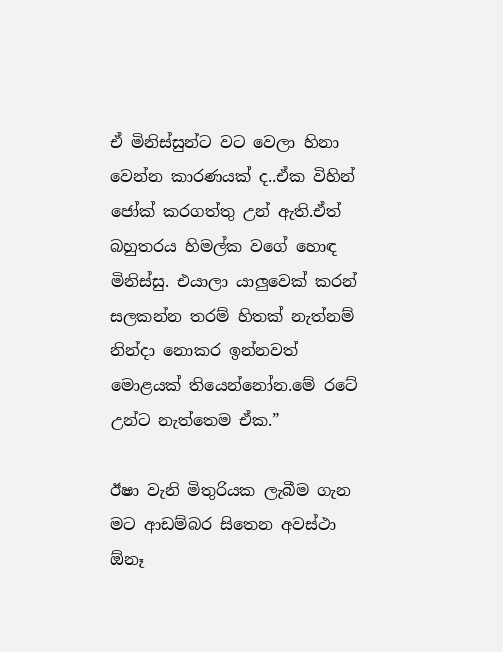ඒ මිනිස්සුන්ට වට වෙලා හිනා වෙන්න කාරණයක් ද..ඒක විහින් ජෝක් කරගත්තු උන් ඇති.ඒත් බහුතරය හිමල්ක වගේ හොඳ මිනිස්සු. එයාලා යාලුවෙක් කරන් සලකන්න තරම් හිතක් නැත්නම් නින්දා නොකර ඉන්නවත් මොළයක් තියෙන්නෝන.මේ රටේ උන්ට නැත්තෙම ඒක.”

ඊෂා වැනි මිතුරියක ලැබීම ගැන මට ආඩම්බර සිතෙන අවස්ථා ඕනෑ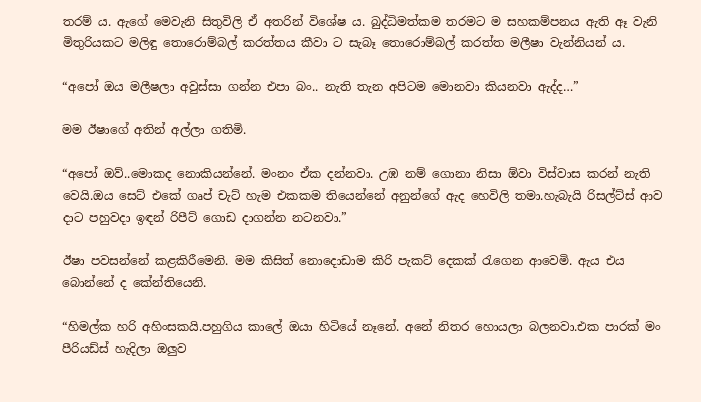තරම් ය. ඇගේ මෙවැනි සිතුවිලි ඒ අතරින් විශේෂ ය. බුද්ධිමත්කම තරමට ම සහකම්පනය ඇති ඈ වැනි මිතුරියකට මලිඳු තොරොම්බල් කරත්තය කීවා ට සැබෑ තොරොම්බල් කරත්ත මලීෂා වැන්නියන් ය.

“අපෝ ඔය මලීෂලා අවුස්සා ගන්න එපා බං.. නැති තැන අපිටම මොනවා කියනවා ඇද්ද…”

මම ඊෂාගේ අතින් අල්ලා ගතිමි.

“අපෝ ඔව්..මොකද නොකියන්නේ. මංනං ඒක දන්නවා. උඹ නම් ගොනා නිසා ඕවා විස්වාස කරන් නැති වෙයි.ඔය සෙට් එකේ ගෘප් චැට් හැම එකකම තියෙන්නේ අනුන්ගේ ඇද හෙවිලි තමා.හැබැයි රිසල්ට්ස් ආව දාට පහුවදා ඉඳන් රිපීට් ගොඩ දාගන්න නටනවා.”

ඊෂා පවසන්නේ කළකිරීමෙනි. මම කිසිත් නොදොඩාම කිරි පැකට් දෙකක් රැගෙන ආවෙමි. ඇය එය බොන්නේ ද කේන්තියෙනි.

“හිමල්ක හරි අහිංසකයි.පහුගිය කාලේ ඔයා හිටියේ නෑනේ. අනේ නිතර හොයලා බලනවා.එක පාරක් මං පීරියඩ්ස් හැදිලා ඔලුව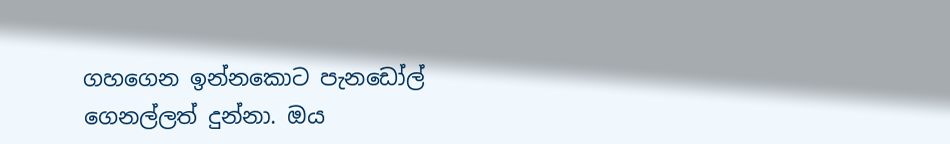ගහගෙන ඉන්නකොට පැනඩෝල් ගෙනල්ලත් දුන්නා. ඔය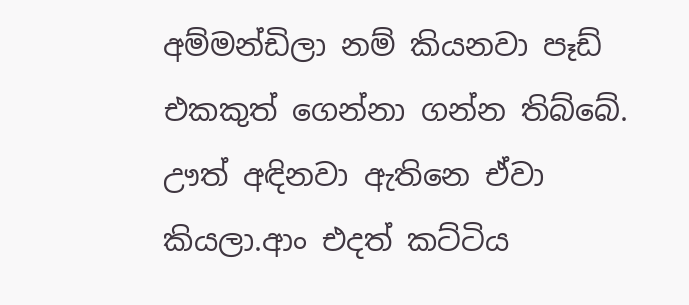අම්මන්ඩිලා නම් කියනවා පෑඩ් එකකුත් ගෙන්නා ගන්න තිබ්බේ. ඌත් අඳිනවා ඇතිනෙ ඒවා කියලා.ආං එදත් කට්ටිය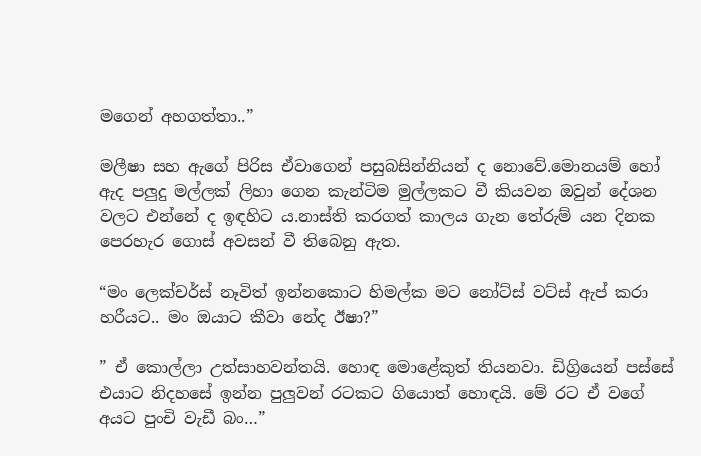මගෙන් අහගත්තා..”

මලීෂා සහ ඇගේ පිරිස ඒවාගෙන් පසුබසින්නියන් ද නොවේ.මොනයම් හෝ ඇද පලුදු මල්ලක් ලිහා ගෙන කැන්ටිම මුල්ලකට වී කියවන ඔවුන් දේශන වලට එන්නේ ද ඉඳහිට ය.නාස්ති කරගත් කාලය ගැන තේරුම් යන දිනක පෙරහැර ගොස් අවසන් වී තිබෙනු ඇත.

“මං ලෙක්චර්ස් නෑවිත් ඉන්නකොට හිමල්ක මට නෝට්ස් වට්ස් ඇප් කරා හරීයට.. මං ඔයාට කීවා නේද ඊෂා?”

” ඒ කොල්ලා උත්සාහවන්තයි. හොඳ මොළේකුත් තියනවා. ඩිග්‍රියෙන් පස්සේ එයාට නිදහසේ ඉන්න පුලුවන් රටකට ගියොත් හොඳයි. මේ රට ඒ වගේ අයට පුංචි වැඩී බං…”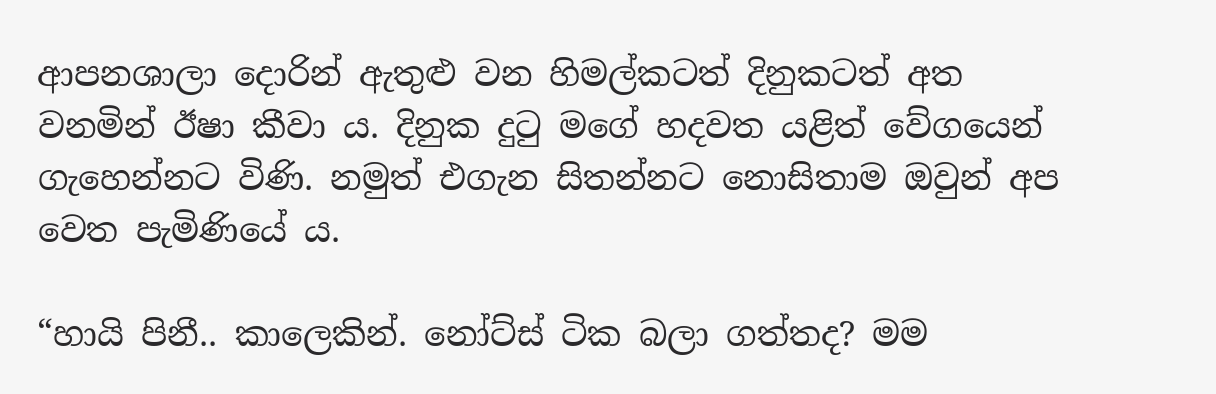ආපනශාලා දොරින් ඇතුළු වන හිමල්කටත් දිනුකටත් අත වනමින් ඊෂා කීවා ය. දිනුක දුටු මගේ හදවත යළිත් වේගයෙන් ගැහෙන්නට විණි. නමුත් එගැන සිතන්නට නොසිතාම ඔවුන් අප වෙත පැමිණියේ ය.

“හායි පිනී.. කාලෙකින්. නෝට්ස් ටික බලා ගත්තද? මම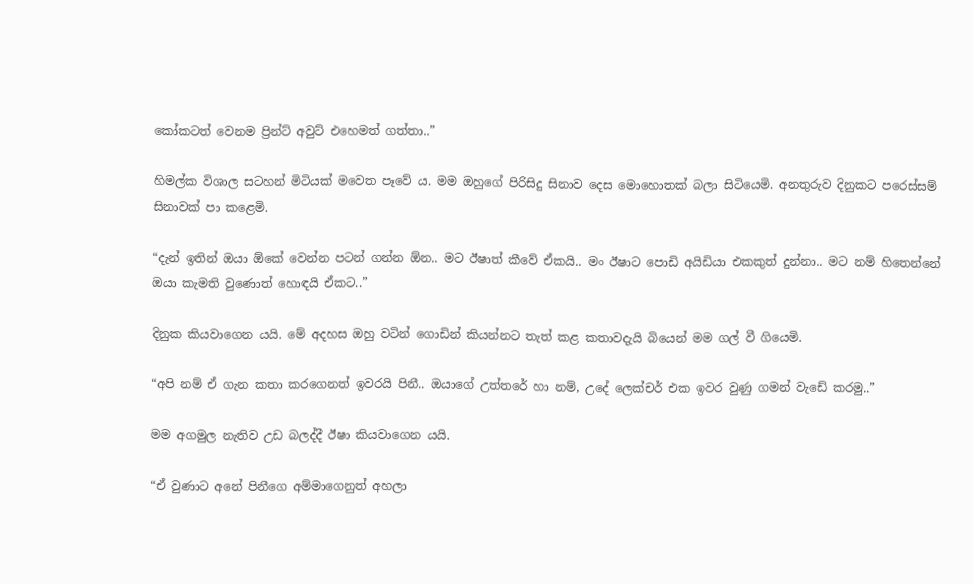කෝකටත් වෙනම ප්‍රින්ට් අවුට් එහෙමත් ගත්තා..”

හිමල්ක විශාල සටහන් මිටියක් මවෙත පෑවේ ය. මම ඔහුගේ පිරිසිදු සිනාව දෙස මොහොතක් බලා සිටියෙමි. අනතුරුව දිනුකට පරෙස්සම් සිනාවක් පා කළෙමි.

“දැන් ඉතින් ඔයා ඕකේ වෙන්න පටන් ගන්න ඕන.. මට ඊෂාත් කීවේ ඒකයි.. මං ඊෂාට පොඩි අයිඩියා එකකුත් දුන්නා.. මට නම් හිතෙන්නේ ඔයා කැමති වුණොත් හොඳයි ඒකට..”

දිනුක කියවාගෙන යයි. මේ අදහස ඔහු වටින් ගොඩින් කියන්නට තැත් කළ කතාවදැයි බියෙන් මම ගල් වී ගියෙමි.

“අපි නම් ඒ ගැන කතා කරගෙනත් ඉවරයි පිනී.. ඔයාගේ උත්තරේ හා නම්, උදේ ලෙක්චර් එක ඉවර වුණු ගමන් වැඩේ කරමු..”

මම අගමුල නැතිව උඩ බලද්දී ඊෂා කියවාගෙන යයි.

“ඒ වුණාට අනේ පිනීගෙ අම්මාගෙනුත් අහලා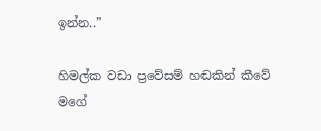ඉන්න..”

හිමල්ක වඩා ප්‍රවේසම් හඬකින් කීවේ මගේ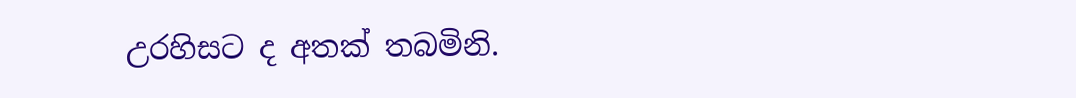උරහිසට ද අතක් තබමිනි.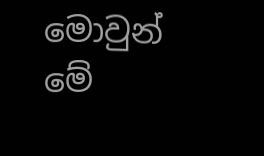මොවුන් මේ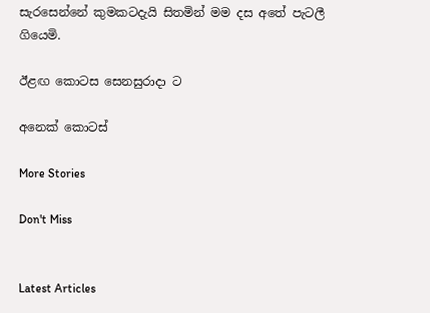සැරසෙන්නේ කුමකටදැයි සිතමින් මම දස අතේ පැටලී ගියෙමි.

ඊළඟ කොටස සෙනසුරාදා ට

අනෙක් කොටස්

More Stories

Don't Miss


Latest Articles